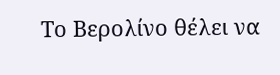Το Βερολίνο θέλει να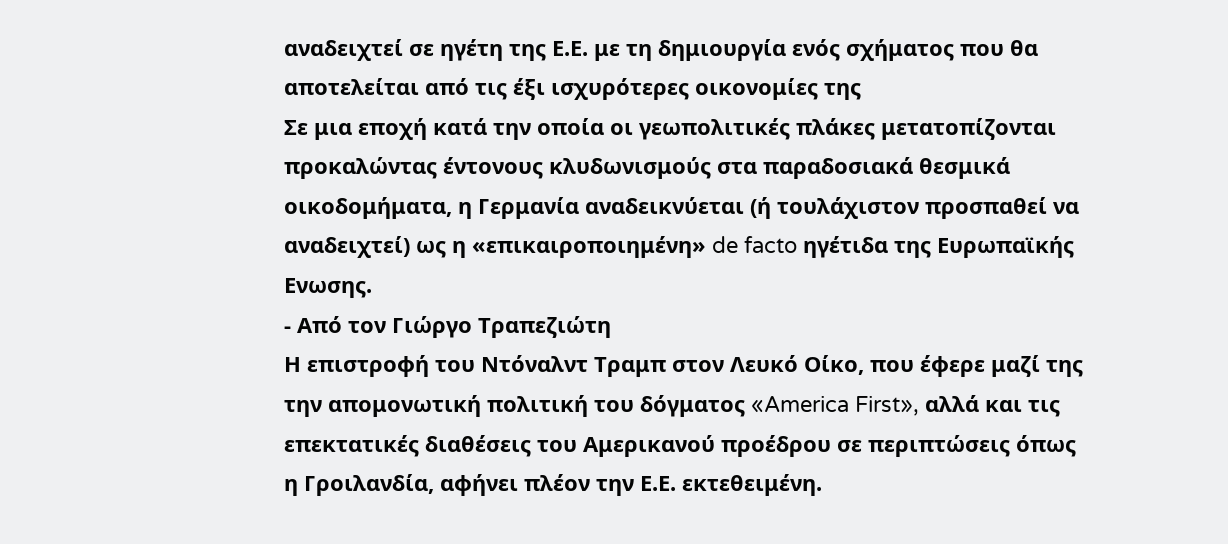αναδειχτεί σε ηγέτη της Ε.Ε. με τη δημιουργία ενός σχήματος που θα αποτελείται από τις έξι ισχυρότερες οικονομίες της
Σε μια εποχή κατά την οποία οι γεωπολιτικές πλάκες μετατοπίζονται προκαλώντας έντονους κλυδωνισμούς στα παραδοσιακά θεσμικά οικοδομήματα, η Γερμανία αναδεικνύεται (ή τουλάχιστον προσπαθεί να αναδειχτεί) ως η «επικαιροποιημένη» de facto ηγέτιδα της Ευρωπαϊκής Ενωσης.
- Από τον Γιώργο Τραπεζιώτη
Η επιστροφή του Ντόναλντ Τραμπ στον Λευκό Οίκο, που έφερε μαζί της την απομονωτική πολιτική του δόγματος «America First», αλλά και τις επεκτατικές διαθέσεις του Αμερικανού προέδρου σε περιπτώσεις όπως η Γροιλανδία, αφήνει πλέον την Ε.Ε. εκτεθειμένη.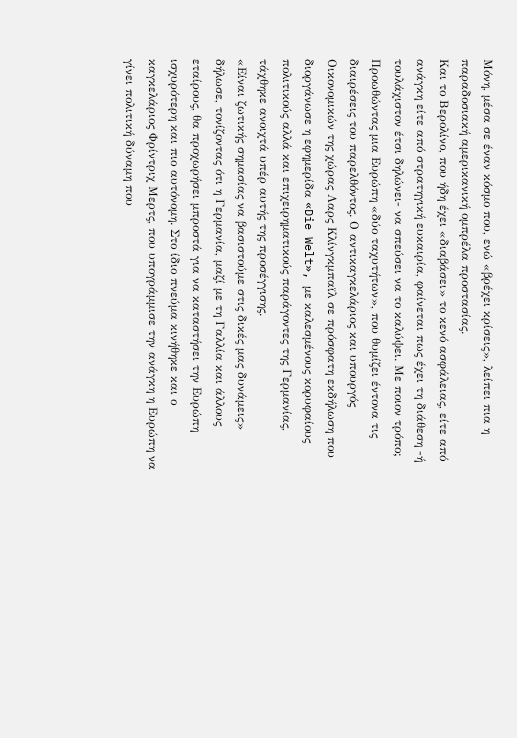Μόνη, μέσα σε έναν κόσμο που, ενώ «βρέχει κρίσεις», λείπει πια η παραδοσιακή αμερικανική ομπρέλα προστασίας.
Και το Βερολίνο, που ήδη έχει «διαβάσει» το κενό ασφάλειας, είτε από ανάγκη είτε από στρατηγική ευκαιρία, φαίνεται πως έχει τη διάθεση -ή τουλάχιστον έτσι δηλώνει- να σπεύσει να το καλύψει. Με ποιον τρόπο; Προωθώντας μια Ευρώπη «δύο ταχυτήτων», που θυμίζει έντονα τις διαιρέσεις του παρελθόντος. Ο αντικαγκελάριος και υπουργός Οικονομικών της χώρας Λαρς Κλίνγκμπαϊλ σε πρόσφατη εκδήλωση που διοργάνωσε η εφημερίδα «Die Welt», με καλεσμένους κορυφαίους πολιτικούς αλλά και επιχειρηματικούς παράγοντες της Γερμανίας, τάχθηκε ανοιχτά υπέρ αυτής της προσέγγισης.
«Είναι ζωτικής σημασίας να βασιστούμε στις δικές μας δυνάμεις» δήλωσε, τονίζοντας ότι η Γερμανία, μαζί με τη Γαλλία και άλλους εταίρους, θα προχωρήσει μπροστά για να καταστήσει την Ευρώπη ισχυρότερη και πιο αυτόνομη. Στο ίδιο πνεύμα κινήθηκε και ο καγκελάριος Φρίντριχ Μερτς, που υπογράμμισε την ανάγκη η Ευρώπη να γίνει πολιτική δύναμη που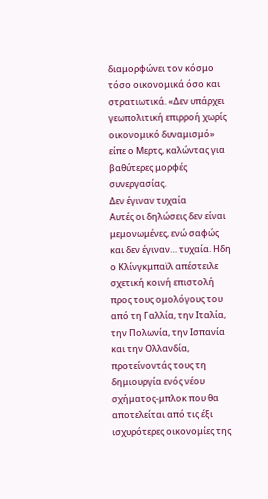διαμορφώνει τον κόσμο τόσο οικονομικά όσο και στρατιωτικά. «Δεν υπάρχει γεωπολιτική επιρροή χωρίς οικονομικό δυναμισμό» είπε ο Μερτς, καλώντας για βαθύτερες μορφές συνεργασίας.
Δεν έγιναν τυχαία
Αυτές οι δηλώσεις δεν είναι μεμονωμένες, ενώ σαφώς και δεν έγιναν… τυχαία. Ηδη ο Κλίνγκμπαϊλ απέστειλε σχετική κοινή επιστολή προς τους ομολόγους του από τη Γαλλία, την Ιταλία, την Πολωνία, την Ισπανία και την Ολλανδία, προτείνοντάς τους τη δημιουργία ενός νέου σχήματος-μπλοκ που θα αποτελείται από τις έξι ισχυρότερες οικονομίες της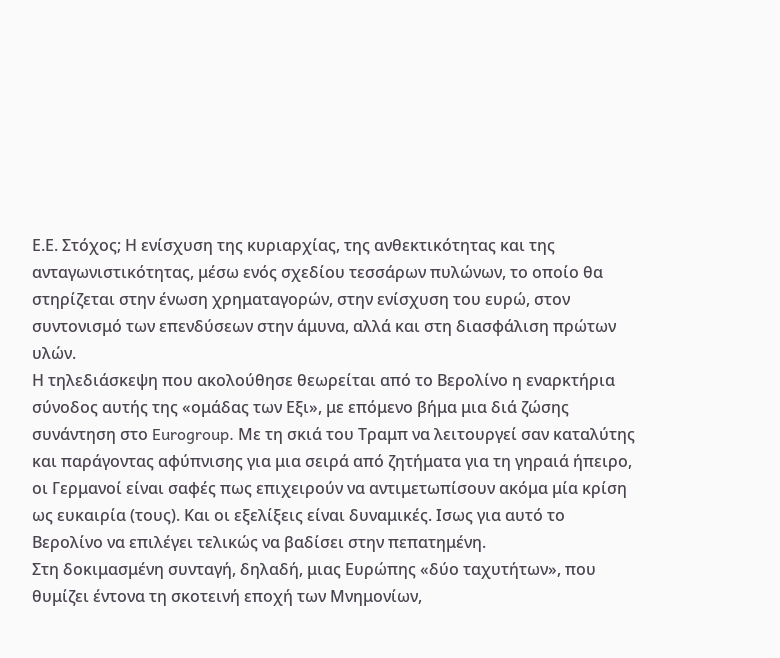Ε.Ε. Στόχος; Η ενίσχυση της κυριαρχίας, της ανθεκτικότητας και της ανταγωνιστικότητας, μέσω ενός σχεδίου τεσσάρων πυλώνων, το οποίο θα στηρίζεται στην ένωση χρηματαγορών, στην ενίσχυση του ευρώ, στον συντονισμό των επενδύσεων στην άμυνα, αλλά και στη διασφάλιση πρώτων υλών.
Η τηλεδιάσκεψη που ακολούθησε θεωρείται από το Βερολίνο η εναρκτήρια σύνοδος αυτής της «ομάδας των Εξι», με επόμενο βήμα μια διά ζώσης συνάντηση στο Eurogroup. Με τη σκιά του Τραμπ να λειτουργεί σαν καταλύτης και παράγοντας αφύπνισης για μια σειρά από ζητήματα για τη γηραιά ήπειρο, οι Γερμανοί είναι σαφές πως επιχειρούν να αντιμετωπίσουν ακόμα μία κρίση ως ευκαιρία (τους). Και οι εξελίξεις είναι δυναμικές. Ισως για αυτό το Βερολίνο να επιλέγει τελικώς να βαδίσει στην πεπατημένη.
Στη δοκιμασμένη συνταγή, δηλαδή, μιας Ευρώπης «δύο ταχυτήτων», που θυμίζει έντονα τη σκοτεινή εποχή των Μνημονίων,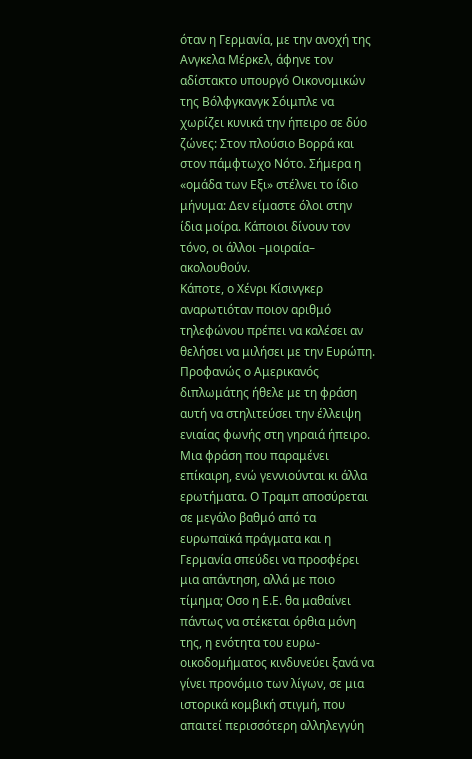όταν η Γερμανία, με την ανοχή της Ανγκελα Μέρκελ, άφηνε τον αδίστακτο υπουργό Οικονομικών της Βόλφγκανγκ Σόιμπλε να χωρίζει κυνικά την ήπειρο σε δύο ζώνες: Στον πλούσιο Βορρά και στον πάμφτωχο Νότο. Σήμερα η «ομάδα των Εξι» στέλνει το ίδιο μήνυμα: Δεν είμαστε όλοι στην ίδια μοίρα. Κάποιοι δίνουν τον τόνο, οι άλλοι –μοιραία– ακολουθούν.
Κάποτε, ο Χένρι Κίσινγκερ αναρωτιόταν ποιον αριθμό τηλεφώνου πρέπει να καλέσει αν θελήσει να μιλήσει με την Ευρώπη. Προφανώς ο Αμερικανός διπλωμάτης ήθελε με τη φράση αυτή να στηλιτεύσει την έλλειψη ενιαίας φωνής στη γηραιά ήπειρο. Μια φράση που παραμένει επίκαιρη, ενώ γεννιούνται κι άλλα ερωτήματα. Ο Τραμπ αποσύρεται σε μεγάλο βαθμό από τα ευρωπαϊκά πράγματα και η Γερμανία σπεύδει να προσφέρει μια απάντηση, αλλά με ποιο τίμημα; Οσο η Ε.Ε. θα μαθαίνει πάντως να στέκεται όρθια μόνη της, η ενότητα του ευρω-οικοδομήματος κινδυνεύει ξανά να γίνει προνόμιο των λίγων, σε μια ιστορικά κομβική στιγμή, που απαιτεί περισσότερη αλληλεγγύη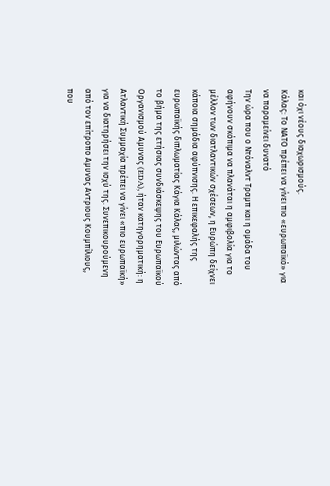και όχι νέους διαχωρισμούς.
Κάλας: Το ΝΑΤΟ πρέπει να γίνει πιο «ευρωπαϊκό» για να παραμείνει δυνατό
Την ώρα που ο Ντόναλντ Τραμπ και η ομάδα του αφήνουν σκόπιμα να πλανάται η αμφιβολία για το μέλλον των διατλαντικών σχέσεων, η Ευρώπη δείχνει κάποια σημάδια αφύπνισης. Η επικεφαλής της ευρωπαϊκής διπλωματίας Κάγια Κάλας, μιλώντας από το βήμα της ετήσιας συνδιάσκεψης του Ευρωπαϊκού Οργανισμού Αμυνας (EDA), ήταν κατηγορηματική: η Ατλαντική Συμμαχία πρέπει να γίνει «πιο ευρωπαϊκή» για να διατηρήσει την ισχύ της. Συνεπικουρούμενη από τον επίτροπο Αμυνας Αντριους Κουμπίλιους, που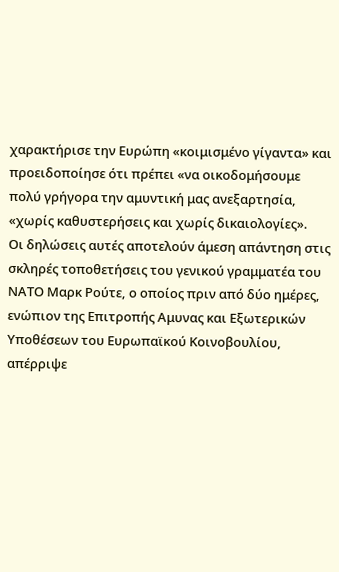χαρακτήρισε την Ευρώπη «κοιμισμένο γίγαντα» και προειδοποίησε ότι πρέπει «να οικοδομήσουμε πολύ γρήγορα την αμυντική μας ανεξαρτησία, «χωρίς καθυστερήσεις και χωρίς δικαιολογίες».
Οι δηλώσεις αυτές αποτελούν άμεση απάντηση στις σκληρές τοποθετήσεις του γενικού γραμματέα του ΝΑΤΟ Μαρκ Ρούτε, ο οποίος πριν από δύο ημέρες, ενώπιον της Επιτροπής Αμυνας και Εξωτερικών Υποθέσεων του Ευρωπαϊκού Κοινοβουλίου, απέρριψε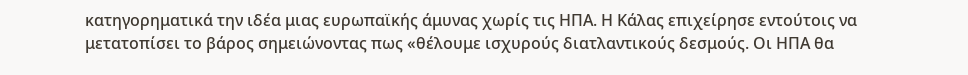κατηγορηματικά την ιδέα μιας ευρωπαϊκής άμυνας χωρίς τις ΗΠΑ. Η Κάλας επιχείρησε εντούτοις να μετατοπίσει το βάρος σημειώνοντας πως «θέλουμε ισχυρούς διατλαντικούς δεσμούς. Οι ΗΠΑ θα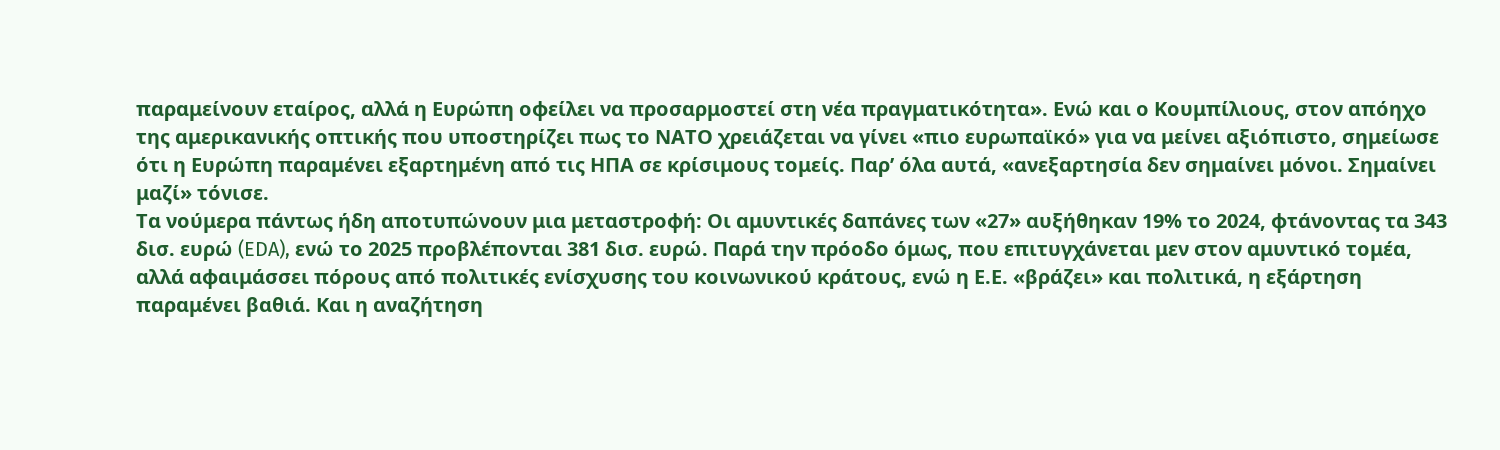παραμείνουν εταίρος, αλλά η Ευρώπη οφείλει να προσαρμοστεί στη νέα πραγματικότητα». Ενώ και ο Κουμπίλιους, στον απόηχο της αμερικανικής οπτικής που υποστηρίζει πως το ΝΑΤΟ χρειάζεται να γίνει «πιο ευρωπαϊκό» για να μείνει αξιόπιστο, σημείωσε ότι η Ευρώπη παραμένει εξαρτημένη από τις ΗΠΑ σε κρίσιμους τομείς. Παρ’ όλα αυτά, «ανεξαρτησία δεν σημαίνει μόνοι. Σημαίνει μαζί» τόνισε.
Τα νούμερα πάντως ήδη αποτυπώνουν μια μεταστροφή: Οι αμυντικές δαπάνες των «27» αυξήθηκαν 19% το 2024, φτάνοντας τα 343 δισ. ευρώ (EDA), ενώ το 2025 προβλέπονται 381 δισ. ευρώ. Παρά την πρόοδο όμως, που επιτυγχάνεται μεν στον αμυντικό τομέα, αλλά αφαιμάσσει πόρους από πολιτικές ενίσχυσης του κοινωνικού κράτους, ενώ η Ε.Ε. «βράζει» και πολιτικά, η εξάρτηση παραμένει βαθιά. Και η αναζήτηση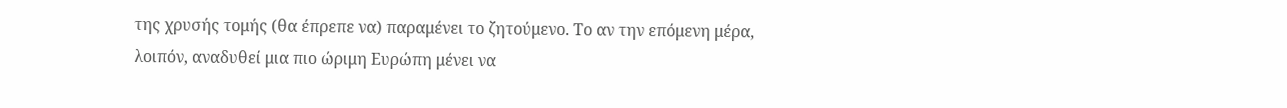της χρυσής τομής (θα έπρεπε να) παραμένει το ζητούμενο. Το αν την επόμενη μέρα, λοιπόν, αναδυθεί μια πιο ώριμη Ευρώπη μένει να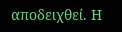αποδειχθεί. Η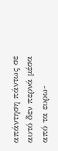απάντηση πάντως σε αυτό δεν περνά μέσα από τα ευρω-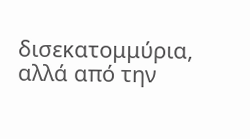δισεκατομμύρια, αλλά από την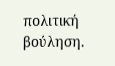πολιτική βούληση.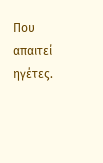Που απαιτεί ηγέτες.